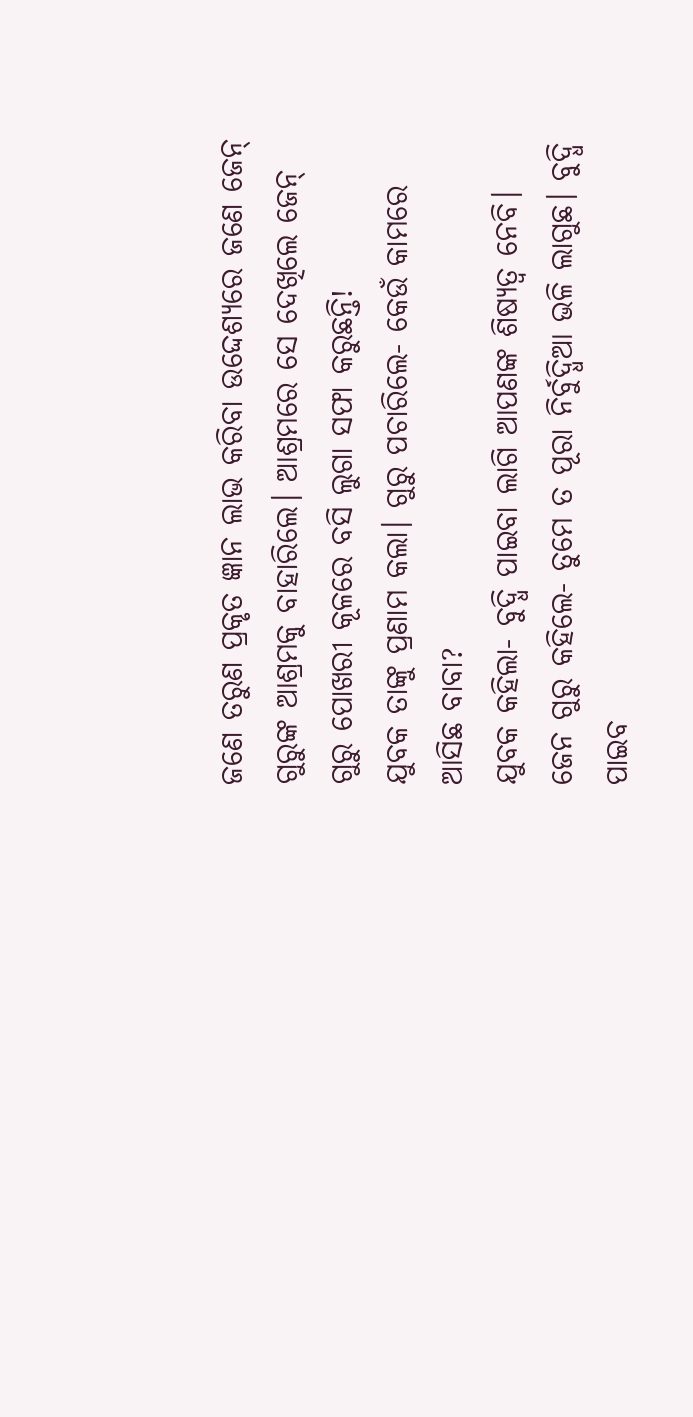ଜଣେ ତରୁଣ ପ୍ରକୃତ ଜ୍ଞାନ ଲାଭ କରିବା ଉଦ୍ଦେଶ୍ୟରେ ଜଣେ ଜେନ୍‌ ଗୁରୁଙ୍କ ଆଶ୍ରମକୁ ବାହାରିଲେ। ଆଶ୍ରମରେ ସେ ଦେଖିଲେ ଜେନ୍‌ ଗୁରୁ ପୋଖରୀ କୂଳରେ ବସି ଲୁଗା ସଫା କରୁଛନ୍ତି!
ଯୁବକ ତାଙ୍କୁ ପ୍ରଣାମ କଲା। ଗୁରୁ ପଚାରିଲେ- କେଉଁ କାମରେ ଆସିଛ ବାବା?
ଯୁବକ କହିଲା- ବୁଦ୍ଧି ପାଇବା ଲାଗି ଆପଣଙ୍କ ଶିଷ୍ୟତ୍ବ ନେବି।
ଜେନ ଗୁରୁ କହିଲେ- ତୁମେ ତ ପୂରା ନିର୍ବୁଦ୍ଧିଆ ଭଳି ଲାଗୁଛ। ବୁଦ୍ଧି ପାଇବ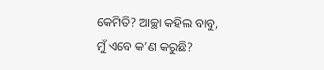କେମିତି? ଆଚ୍ଛା କହିଲ ବାବୁ, ମୁଁ ଏବେ କ’ଣ କରୁଛି?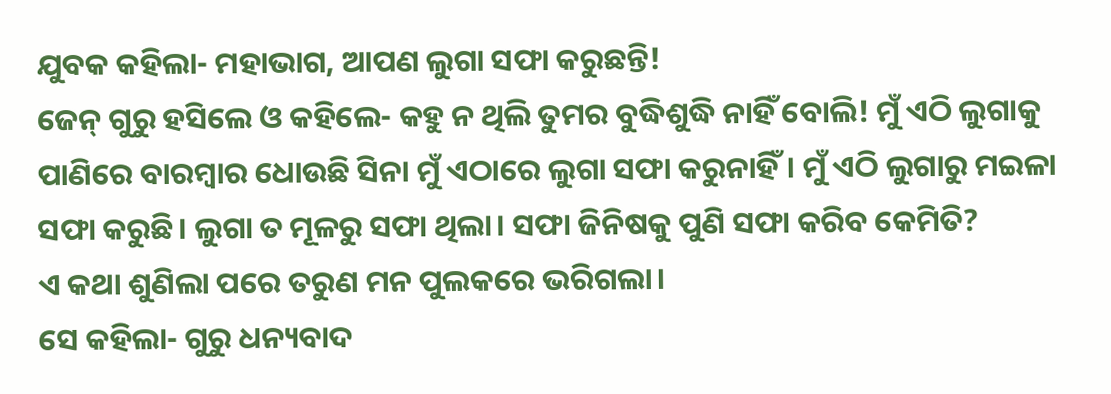ଯୁବକ କହିଲା- ମହାଭାଗ, ଆପଣ ଲୁଗା ସଫା କରୁଛନ୍ତି!
ଜେନ୍‌ ଗୁରୁ ହସିଲେ ଓ କହିଲେ- କହୁ ନ ଥିଲି ତୁମର ବୁଦ୍ଧିଶୁଦ୍ଧି ନାହିଁ ବୋଲି! ମୁଁ ଏଠି ଲୁଗାକୁ ପାଣିରେ ବାରମ୍ବାର ଧୋଉଛି ସିନା ମୁଁ ଏଠାରେ ଲୁଗା ସଫା କରୁନାହିଁ। ମୁଁ ଏଠି ଲୁଗାରୁ ମଇଳା ସଫା କରୁଛି। ଲୁଗା ତ ମୂଳରୁ ସଫା ଥିଲା। ସଫା ଜିନିଷକୁ ପୁଣି ସଫା କରିବ କେମିତି?
ଏ କଥା ଶୁଣିଲା ପରେ ତରୁଣ ମନ ପୁଲକରେ ଭରିଗଲା।
ସେ କହିଲା- ଗୁରୁ ଧନ୍ୟବାଦ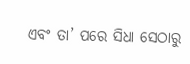ଏବଂ ତା’ ପରେ ସିଧା ସେଠାରୁ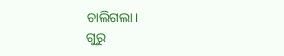ଚାଲିଗଲା।
ଗୁରୁ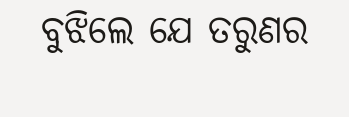ବୁଝିଲେ ଯେ ତରୁଣର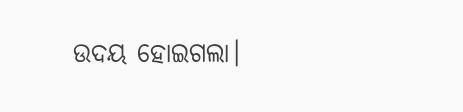ଉଦୟ ହୋଇଗଲା।